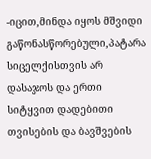-იცით,მინდა იყოს მშვიდი გაწონასწორებული,პატარა სიცელქისთვის არ დასაჯოს და ერთი სიტყვით დადებითი თვისების და ბავშვების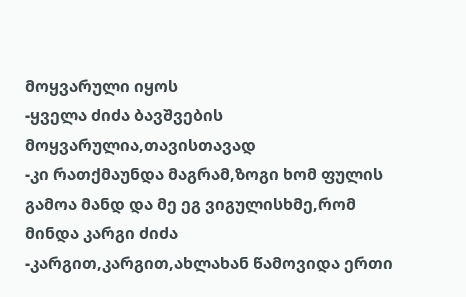მოყვარული იყოს
-ყველა ძიძა ბავშვების მოყვარულია,თავისთავად
-კი რათქმაუნდა მაგრამ,ზოგი ხომ ფულის გამოა მანდ და მე ეგ ვიგულისხმე,რომ მინდა კარგი ძიძა
-კარგით,კარგით,ახლახან წამოვიდა ერთი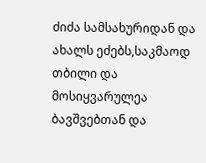ძიძა სამსახურიდან და ახალს ეძებს,საკმაოდ თბილი და მოსიყვარულეა ბავშვებთან და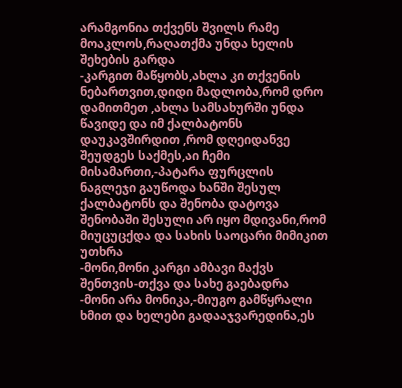არამგონია თქვენს შვილს რამე მოაკლოს,რაღათქმა უნდა ხელის შეხების გარდა
-კარგით მაწყობს,ახლა კი თქვენის ნებართვით,დიდი მადლობა,რომ დრო დამითმეთ ,ახლა სამსახურში უნდა წავიდე და იმ ქალბატონს დაუკავშირდით ,რომ დღეიდანვე შეუდგეს საქმეს,აი ჩემი მისამართი,-პატარა ფურცლის ნაგლეჯი გაუწოდა ხანში შესულ ქალბატონს და შენობა დატოვა
შენობაში შესული არ იყო მდივანი,რომ მიუცუცქდა და სახის საოცარი მიმიკით უთხრა
-მონი,მონი კარგი ამბავი მაქვს შენთვის-თქვა და სახე გაებადრა
-მონი არა მონიკა,-მიუგო გამწყრალი ხმით და ხელები გადააჯვარედინა,ეს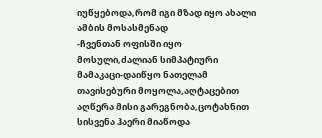იუწყებოდა,რომ იგი მზად იყო ახალი ამბის მოსასმენად
-ჩვენთან ოფისში იყო მოსული,ძალიან სიმპატიური მამაკაცი-დაიწყო ნათელამ თავისებური მოყოლა,აღტაცებით აღწერა მისი გარეგნობა,ცოტახნით სისვენა ჰაერი მიაწოდა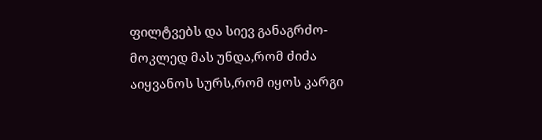ფილტვებს და სიევ განაგრძო-მოკლედ მას უნდა,რომ ძიძა აიყვანოს სურს,რომ იყოს კარგი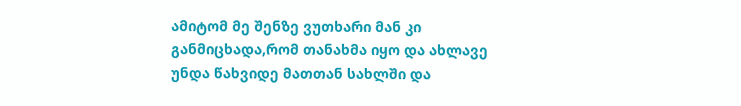ამიტომ მე შენზე ვუთხარი მან კი განმიცხადა,რომ თანახმა იყო და ახლავე უნდა წახვიდე მათთან სახლში და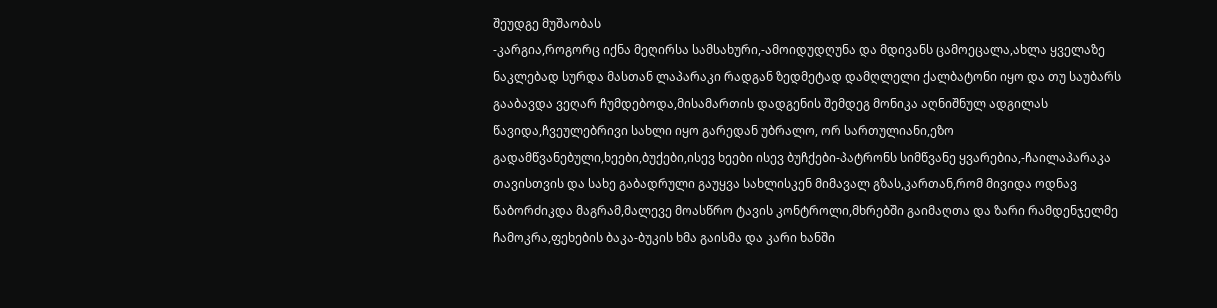შეუდგე მუშაობას
-კარგია,როგორც იქნა მეღირსა სამსახური,-ამოიდუდღუნა და მდივანს ცამოეცალა,ახლა ყველაზე ნაკლებად სურდა მასთან ლაპარაკი რადგან ზედმეტად დამღლელი ქალბატონი იყო და თუ საუბარს გააბავდა ვეღარ ჩუმდებოდა,მისამართის დადგენის შემდეგ მონიკა აღნიშნულ ადგილას წავიდა,ჩვეულებრივი სახლი იყო გარედან უბრალო, ორ სართულიანი,ეზო გადამწვანებული,ხეები,ბუქები,ისევ ხეები ისევ ბუჩქები-პატრონს სიმწვანე ყვარებია,-ჩაილაპარაკა თავისთვის და სახე გაბადრული გაუყვა სახლისკენ მიმავალ გზას,კართან,რომ მივიდა ოდნავ წაბორძიკდა მაგრამ,მალევე მოასწრო ტავის კონტროლი,მხრებში გაიმაღთა და ზარი რამდენჯელმე ჩამოკრა,ფეხების ბაკა-ბუკის ხმა გაისმა და კარი ხანში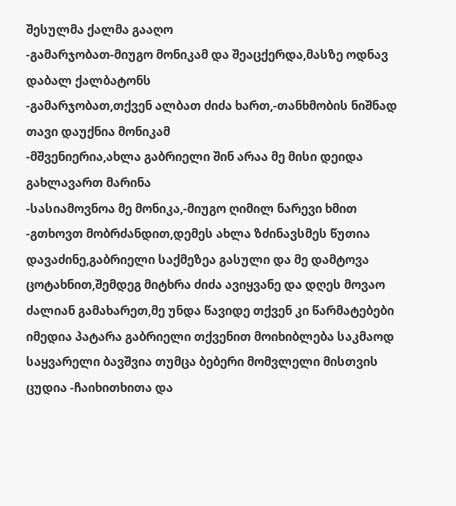შესულმა ქალმა გააღო
-გამარჯობათ-მიუგო მონიკამ და შეაცქერდა,მასზე ოდნავ დაბალ ქალბატონს
-გამარჯობათ,თქვენ ალბათ ძიძა ხართ,-თანხმობის ნიშნად თავი დაუქნია მონიკამ
-მშვენიერია,ახლა გაბრიელი შინ არაა მე მისი დეიდა გახლავართ მარინა
-სასიამოვნოა მე მონიკა,-მიუგო ღიმილ ნარევი ხმით
-გთხოვთ მობრძანდით,დემეს ახლა ზძინავსმეს წუთია დავაძინე,გაბრიელი საქმეზეა გასული და მე დამტოვა ცოტახნით,შემდეგ მიტხრა ძიძა ავიყვანე და დღეს მოვაო ძალიან გამახარეთ,მე უნდა წავიდე თქვენ კი წარმატებები იმედია პატარა გაბრიელი თქვენით მოიხიბლება საკმაოდ საყვარელი ბავშვია თუმცა ბებერი მომვლელი მისთვის ცუდია -ჩაიხითხითა და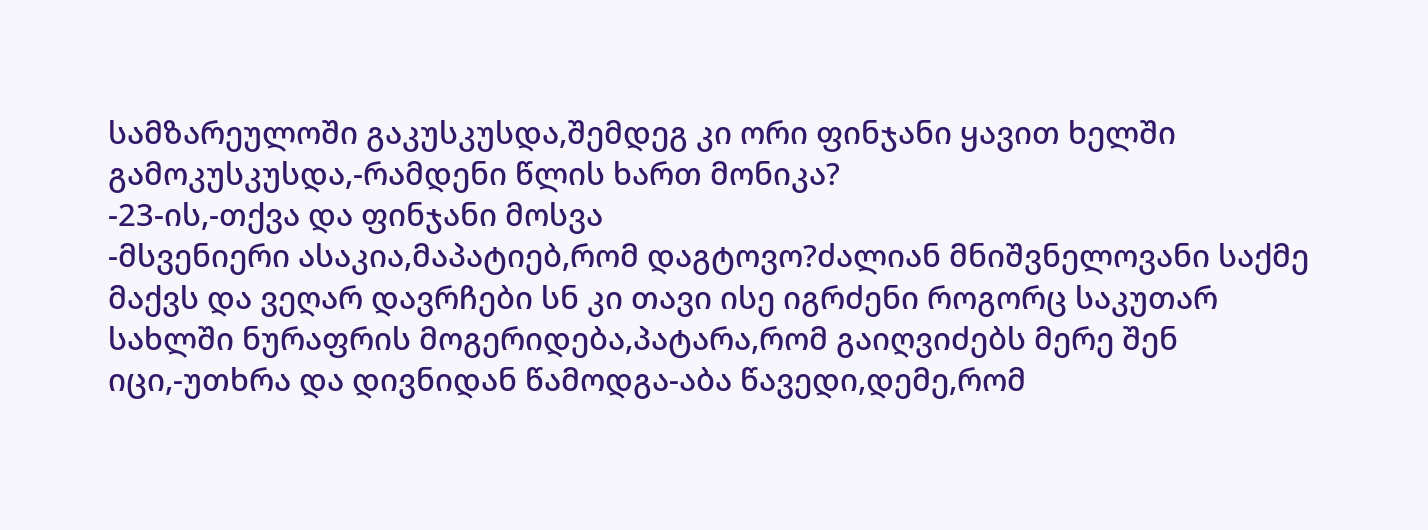სამზარეულოში გაკუსკუსდა,შემდეგ კი ორი ფინჯანი ყავით ხელში გამოკუსკუსდა,-რამდენი წლის ხართ მონიკა?
-23-ის,-თქვა და ფინჯანი მოსვა
-მსვენიერი ასაკია,მაპატიებ,რომ დაგტოვო?ძალიან მნიშვნელოვანი საქმე მაქვს და ვეღარ დავრჩები სნ კი თავი ისე იგრძენი როგორც საკუთარ სახლში ნურაფრის მოგერიდება,პატარა,რომ გაიღვიძებს მერე შენ იცი,-უთხრა და დივნიდან წამოდგა-აბა წავედი,დემე,რომ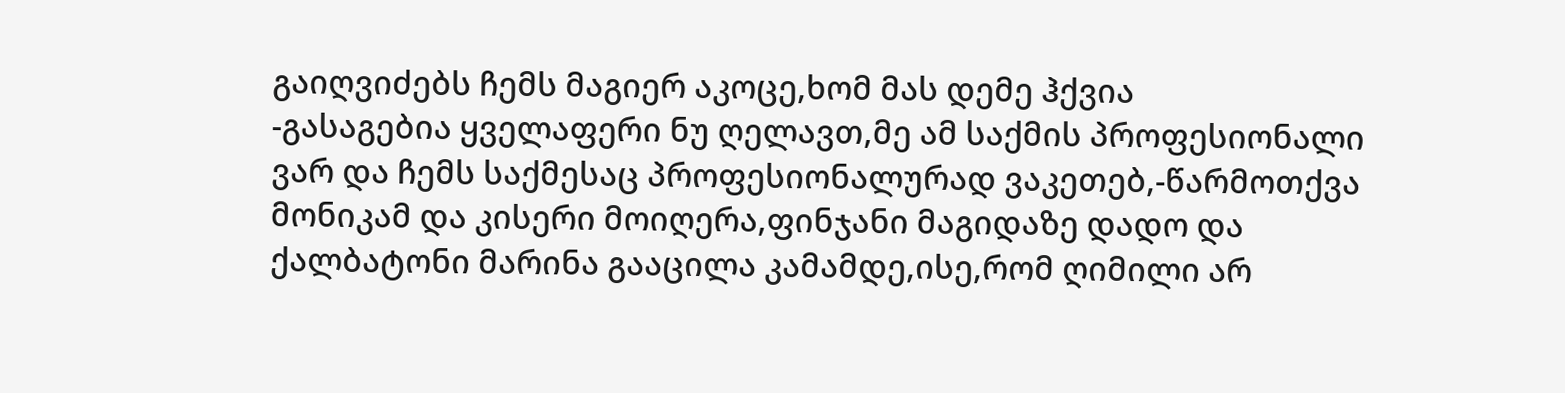გაიღვიძებს ჩემს მაგიერ აკოცე,ხომ მას დემე ჰქვია
-გასაგებია ყველაფერი ნუ ღელავთ,მე ამ საქმის პროფესიონალი ვარ და ჩემს საქმესაც პროფესიონალურად ვაკეთებ,-წარმოთქვა მონიკამ და კისერი მოიღერა,ფინჯანი მაგიდაზე დადო და ქალბატონი მარინა გააცილა კამამდე,ისე,რომ ღიმილი არ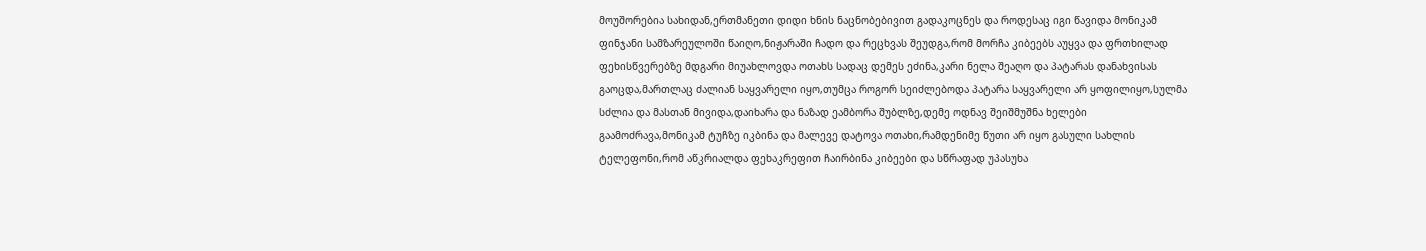მოუშორებია სახიდან,ერთმანეთი დიდი ხნის ნაცნობებივით გადაკოცნეს და როდესაც იგი წავიდა მონიკამ ფინჯანი სამზარეულოში წაიღო,ნიჟარაში ჩადო და რეცხვას შეუდგა,რომ მორჩა კიბეებს აუყვა და ფრთხილად ფეხისწვერებზე მდგარი მიუახლოვდა ოთახს სადაც დემეს ეძინა,კარი ნელა შეაღო და პატარას დანახვისას გაოცდა,მართლაც ძალიან საყვარელი იყო,თუმცა როგორ სეიძლებოდა პატარა საყვარელი არ ყოფილიყო,სულმა სძლია და მასთან მივიდა,დაიხარა და ნაზად ეამბორა შუბლზე,დემე ოდნავ შეიშმუშნა ხელები გაამოძრავა,მონიკამ ტუჩზე იკბინა და მალევე დატოვა ოთახი,რამდენიმე წუთი არ იყო გასული სახლის ტელეფონი,რომ აწკრიალდა ფეხაკრეფით ჩაირბინა კიბეები და სწრაფად უპასუხა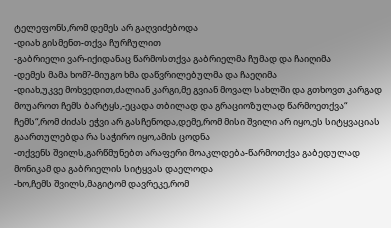ტელეფონს,რომ დემეს არ გაღვიძებოდა
-დიახ გისმენთ-თქვა ჩურჩულით
-გაბრიელი ვარ-იქიდანაც წარმოსთქვა გაბრიელმა ჩუმად და ჩაიღიმა
-დემეს მამა ხომ?-მიუგო ხმა დაწვრილებულმა და ჩაეღიმა
-დიახ,უკვე მოხვედით,ძალიან კარგი,მე გვიან მოვალ სახლში და გთხოვთ კარგად მოუაროთ ჩემს ბარტყს,-ეცადა თბილად და გრაციოზულად წარმოეთქვა“ ჩემს“,რომ ძიძას ეჭვი არ გასჩენოდა,დემე,რომ მისი შვილი არ იყო,ეს სიტყვაციას გაართულებდა რა საჭირო იყო,ამის ცოდნა
-თქვენს შვილს,გარწმუნებთ არაფერი მოაკლდება-წარმოთქვა გაბედულად მონიკამ და გაბრიელის სიტყვას დაელოდა
-ხო,ჩემს შვილს,მაგიტომ დავრეკე,რომ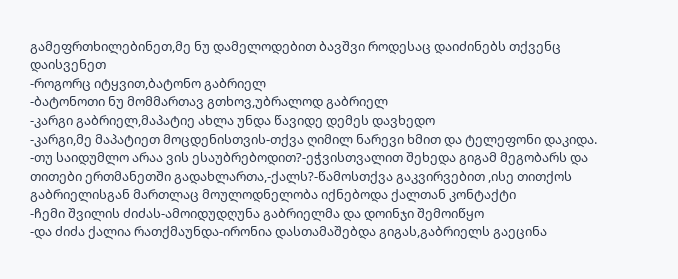გამეფრთხილებინეთ,მე ნუ დამელოდებით ბავშვი როდესაც დაიძინებს თქვენც დაისვენეთ
-როგორც იტყვით,ბატონო გაბრიელ
-ბატონოთი ნუ მომმართავ გთხოვ,უბრალოდ გაბრიელ
-კარგი გაბრიელ,მაპატიე ახლა უნდა წავიდე დემეს დავხედო
-კარგი,მე მაპატიეთ მოცდენისთვის-თქვა ღიმილ ნარევი ხმით და ტელეფონი დაკიდა.
-თუ საიდუმლო არაა ვის ესაუბრებოდით?-ეჭვისთვალით შეხედა გიგამ მეგობარს და თითები ერთმანეთში გადახლართა,-ქალს?-წამოსთქვა გაკვირვებით ,ისე თითქოს გაბრიელისგან მართლაც მოულოდნელობა იქნებოდა ქალთან კონტაქტი
-ჩემი შვილის ძიძას-ამოიდუდღუნა გაბრიელმა და დოინჯი შემოიწყო
-და ძიძა ქალია რათქმაუნდა-ირონია დასთამაშებდა გიგას,გაბრიელს გაეცინა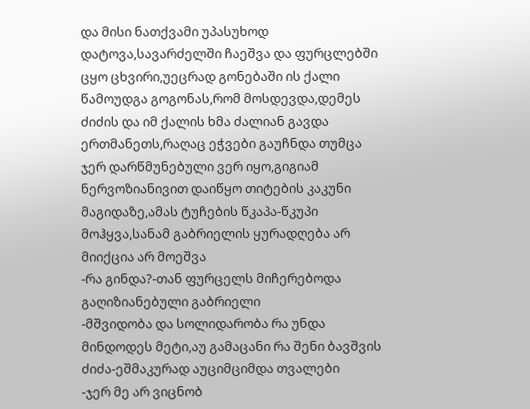და მისი ნათქვამი უპასუხოდ დატოვა,სავარძელში ჩაეშვა და ფურცლებში ცყო ცხვირი,უეცრად გონებაში ის ქალი წამოუდგა გოგონას,რომ მოსდევდა,დემეს ძიძის და იმ ქალის ხმა ძალიან გავდა ერთმანეთს,რაღაც ეჭვები გაუჩნდა თუმცა ჯერ დარწმუნებული ვერ იყო,გიგიამ ნერვოზიანივით დაიწყო თიტების კაკუნი მაგიდაზე,ამას ტუჩების წკაპა-წკუპი მოჰყვა,სანამ გაბრიელის ყურადღება არ მიიქცია არ მოეშვა
-რა გინდა?-თან ფურცელს მიჩერებოდა გაღიზიანებული გაბრიელი
-მშვიდობა და სოლიდარობა რა უნდა მინდოდეს მეტი,აუ გამაცანი რა შენი ბავშვის ძიძა-ეშმაკურად აუციმციმდა თვალები
-ჯერ მე არ ვიცნობ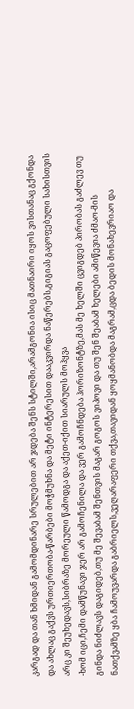კარგად და თან ხმიდან გამომდინარე სრულებით არ ჯდება შენს სტილში,არამგონია ისიც მათნაირი იყოს ვისთანაც გქონდა და ახლაც გაქვს ურთიერთობა-წარბები მოჭმუხნა და მეტი ინტერესით დააკვირდა ნაწერებს,გიგიას გაცოფებული სახისთვის არც კი შეუხედავს,სიბრაზე მორეული წამოდგა და აქეთ-იქით სიარულს მოჰყვა
-ხომ იცი,ჩემი დამწუნავი ჯერ არ გამოჩენილა და ვერ გამოჩნდება ჰორიზონტზე,მას მე ხელში ცვიგდებ პირობას გაძლევ თუ გინდა ნიძლავს დაგიდებ,თუ მე შევაბამ შენთვის მაგარ გოგოს ვიპოვი და თუ შენ შეაბამ ხელები ამიწევია ძმაო-მის ნათქვამზე ყბა ჩამოუვარდა გაბრიელს,ვეღარაფერი თქვა,თავიდან ყოყმანობდა მაგრამ,ცდა ბედის მონახევრიაო და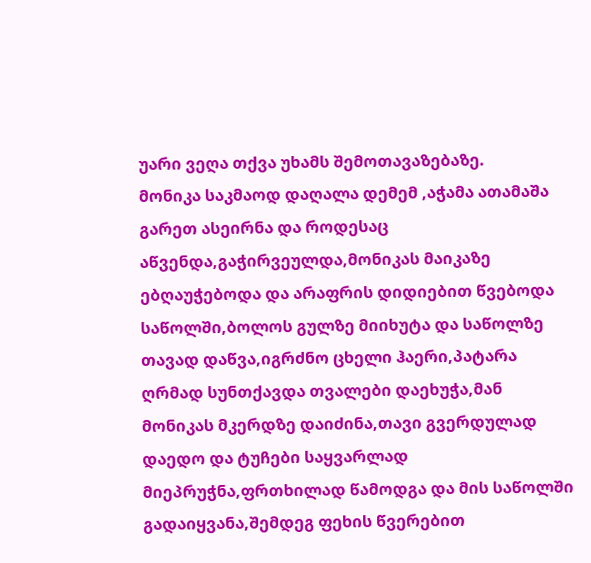უარი ვეღა თქვა უხამს შემოთავაზებაზე.
მონიკა საკმაოდ დაღალა დემემ ,აჭამა ათამაშა გარეთ ასეირნა და როდესაც აწვენდა,გაჭირვეულდა,მონიკას მაიკაზე ებღაუჭებოდა და არაფრის დიდიებით წვებოდა საწოლში,ბოლოს გულზე მიიხუტა და საწოლზე თავად დაწვა,იგრძნო ცხელი ჰაერი,პატარა ღრმად სუნთქავდა თვალები დაეხუჭა,მან მონიკას მკერდზე დაიძინა,თავი გვერდულად დაედო და ტუჩები საყვარლად მიეპრუჭნა,ფრთხილად წამოდგა და მის საწოლში გადაიყვანა,შემდეგ ფეხის წვერებით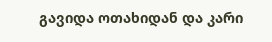გავიდა ოთახიდან და კარი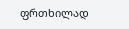ფრთხილად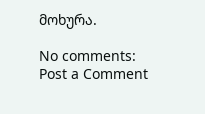მოხურა.

No comments:
Post a Comment